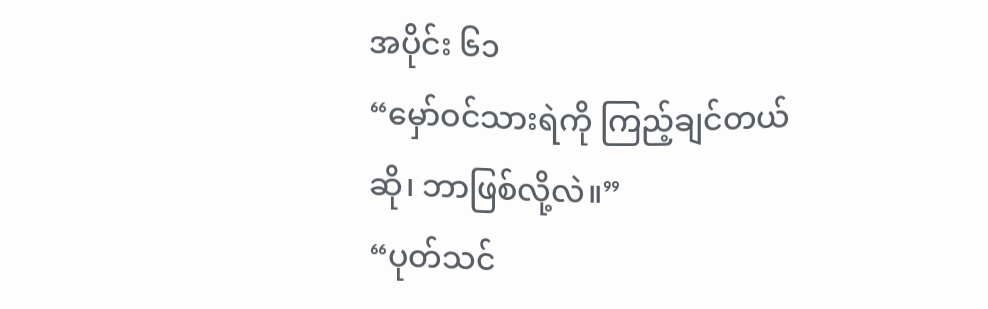အပိုင်း ၆၁
“မှော်ဝင်သားရဲကို ကြည့်ချင်တယ်ဆို၊ ဘာဖြစ်လို့လဲ။”
“ပုတ်သင်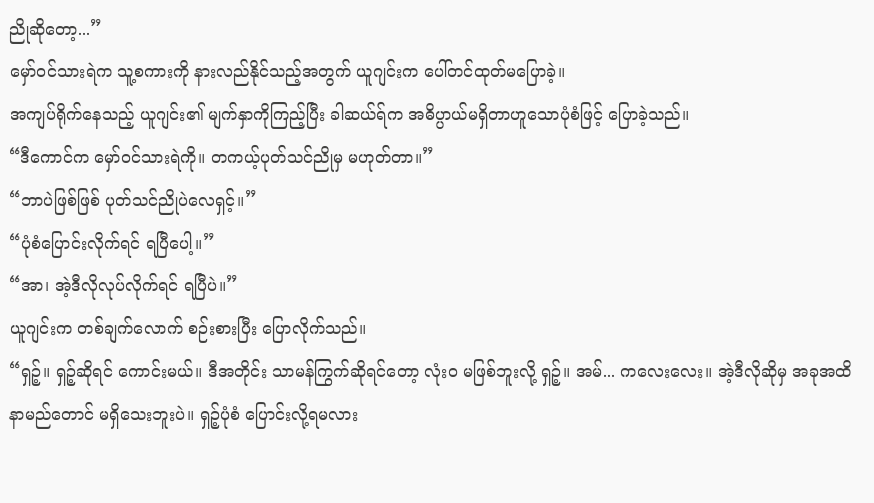ညိုဆိုတော့...”
မှော်ဝင်သားရဲက သူ့စကားကို နားလည်နိုင်သည့်အတွက် ယူဂျင်းက ပေါ်တင်ထုတ်မပြောခဲ့။
အကျပ်ရိုက်နေသည့် ယူဂျင်း၏ မျက်နှာကိုကြည့်ပြီး ခါဆယ်ရ်က အဓိပ္ပာယ်မရှိတာဟူသောပုံစံဖြင့် ပြောခဲ့သည်။
“ဒီကောင်က မှော်ဝင်သားရဲကို။ တကယ့်ပုတ်သင်ညိုမှ မဟုတ်တာ။”
“ဘာပဲဖြစ်ဖြစ် ပုတ်သင်ညိုပဲလေရှင့်။”
“ပုံစံပြောင်းလိုက်ရင် ရပြီပေါ့။”
“အာ၊ အဲ့ဒီလိုလုပ်လိုက်ရင် ရပြီပဲ။”
ယူဂျင်းက တစ်ချက်လောက် စဉ်းစားပြီး ပြောလိုက်သည်။
“ရှဉ့်။ ရှဉ့်ဆိုရင် ကောင်းမယ်။ ဒီအတိုင်း သာမန်ကြွက်ဆိုရင်တော့ လုံးဝ မဖြစ်ဘူးလို့ ရှဉ့်။ အမ်... ကလေးလေး။ အဲ့ဒီလိုဆိုမှ အခုအထိ နာမည်တောင် မရှိသေးဘူးပဲ။ ရှဉ့်ပုံစံ ပြောင်းလို့ရမလား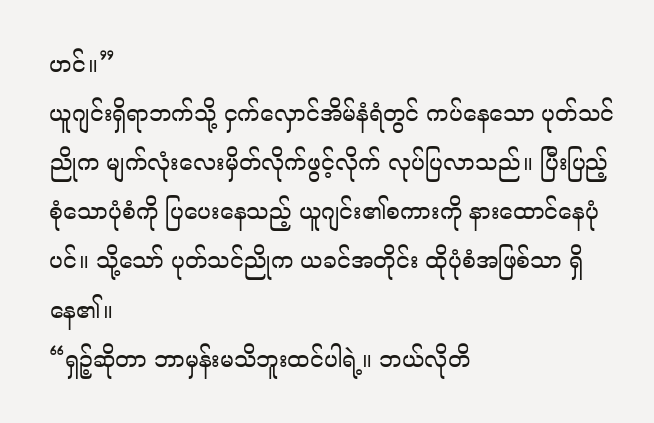ဟင်။”
ယူဂျင်းရှိရာဘက်သို့ ငှက်လှောင်အိမ်နံရံတွင် ကပ်နေသော ပုတ်သင်ညိုက မျက်လုံးလေးမှိတ်လိုက်ဖွင့်လိုက် လုပ်ပြလာသည်။ ပြီးပြည့်စုံသောပုံစံကို ပြပေးနေသည့် ယူဂျင်း၏စကားကို နားထောင်နေပုံပင်။ သို့သော် ပုတ်သင်ညိုက ယခင်အတိုင်း ထိုပုံစံအဖြစ်သာ ရှိနေ၏။
“ရှဉ့်ဆိုတာ ဘာမှန်းမသိဘူးထင်ပါရဲ့။ ဘယ်လိုတိ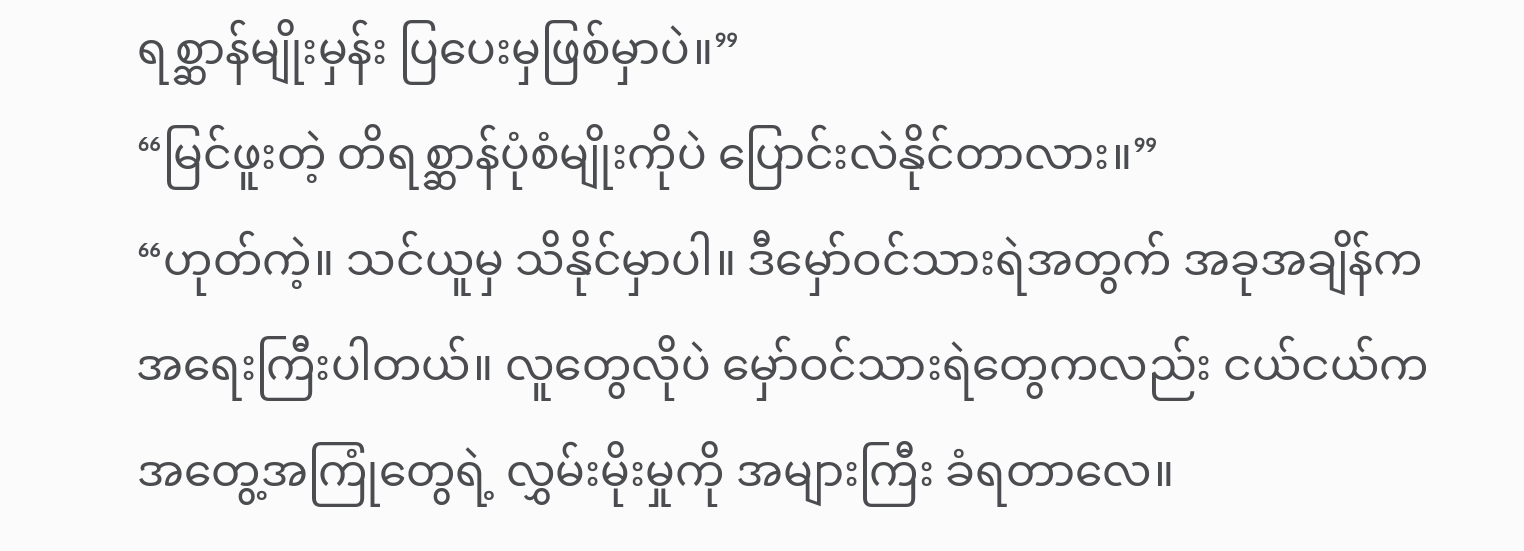ရစ္ဆာန်မျိုးမှန်း ပြပေးမှဖြစ်မှာပဲ။”
“မြင်ဖူးတဲ့ တိရစ္ဆာန်ပုံစံမျိုးကိုပဲ ပြောင်းလဲနိုင်တာလား။”
“ဟုတ်ကဲ့။ သင်ယူမှ သိနိုင်မှာပါ။ ဒီမှော်ဝင်သားရဲအတွက် အခုအချိန်က အရေးကြီးပါတယ်။ လူတွေလိုပဲ မှော်ဝင်သားရဲတွေကလည်း ငယ်ငယ်က အတွေ့အကြုံတွေရဲ့ လွှမ်းမိုးမှုကို အများကြီး ခံရတာလေ။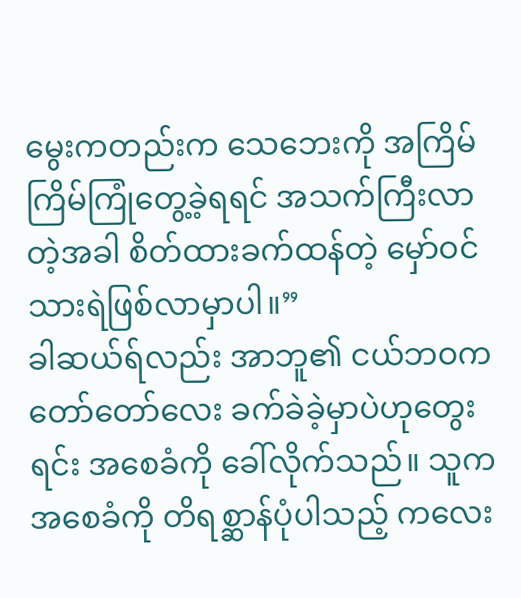မွေးကတည်းက သေဘေးကို အကြိမ်ကြိမ်ကြုံတွေ့ခဲ့ရရင် အသက်ကြီးလာတဲ့အခါ စိတ်ထားခက်ထန်တဲ့ မှော်ဝင်သားရဲဖြစ်လာမှာပါ။”
ခါဆယ်ရ်လည်း အာဘူ၏ ငယ်ဘဝက တော်တော်လေး ခက်ခဲခဲ့မှာပဲဟုတွေးရင်း အစေခံကို ခေါ်လိုက်သည်။ သူက အစေခံကို တိရစ္ဆာန်ပုံပါသည့် ကလေး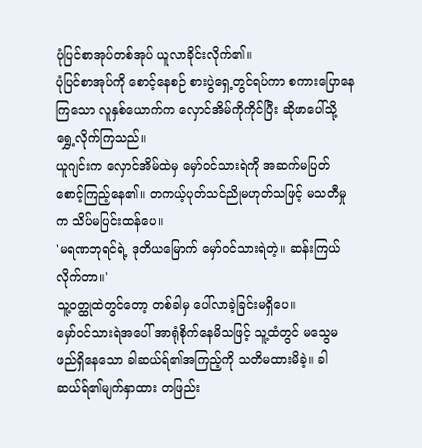ပုံပြင်စာအုပ်တစ်အုပ် ယူလာခိုင်းလိုက်၏။
ပုံပြင်စာအုပ်ကို စောင့်နေစဉ် စားပွဲရှေ့တွင်ရပ်ကာ စကားပြောနေကြသော လူနှစ်ယောက်က လှောင်အိမ်ကိုကိုင်ပြီး ဆိုဖာပေါ်သို့ ရွှေ့လိုက်ကြသည်။
ယူဂျင်းက လှောင်အိမ်ထဲမှ မှော်ဝင်သားရဲကို အဆက်မပြတ် စောင့်ကြည့်နေ၏။ တကယ့်ပုတ်သင်ညိုမဟုတ်သဖြင့် မသတီမှုက သိပ်မပြင်းထန်ပေ။
'မရဏဘုရင်ရဲ့ ဒုတိယမြောက် မှော်ဝင်သားရဲတဲ့။ ဆန်းကြယ်လိုက်တာ။'
သူ့ဝတ္ထုထဲတွင်တော့ တစ်ခါမှ ပေါ်လာခဲ့ခြင်းမရှိပေ။
မှော်ဝင်သားရဲအပေါ် အာရုံစိုက်နေမိသဖြင့် သူ့ထံတွင် မသွေမဖည်ရှိနေသော ခါဆယ်ရ်၏အကြည့်ကို သတိမထားမိခဲ့။ ခါဆယ်ရ်၏မျက်နှာထား တဖြည်း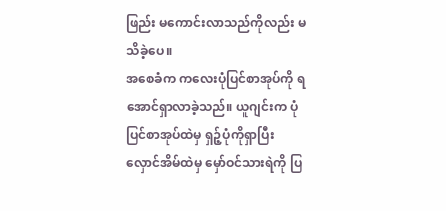ဖြည်း မကောင်းလာသည်ကိုလည်း မသိခဲ့ပေ။
အစေခံက ကလေးပုံပြင်စာအုပ်ကို ရအောင်ရှာလာခဲ့သည်။ ယူဂျင်းက ပုံပြင်စာအုပ်ထဲမှ ရှဉ့်ပုံကိုရှာပြီး လှောင်အိမ်ထဲမှ မှော်ဝင်သားရဲကို ပြ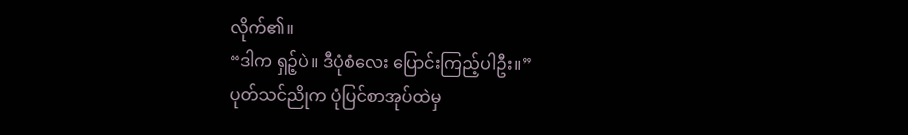လိုက်၏။
“ဒါက ရှဉ့်ပဲ။ ဒီပုံစံလေး ပြောင်းကြည့်ပါဦး။”
ပုတ်သင်ညိုက ပုံပြင်စာအုပ်ထဲမှ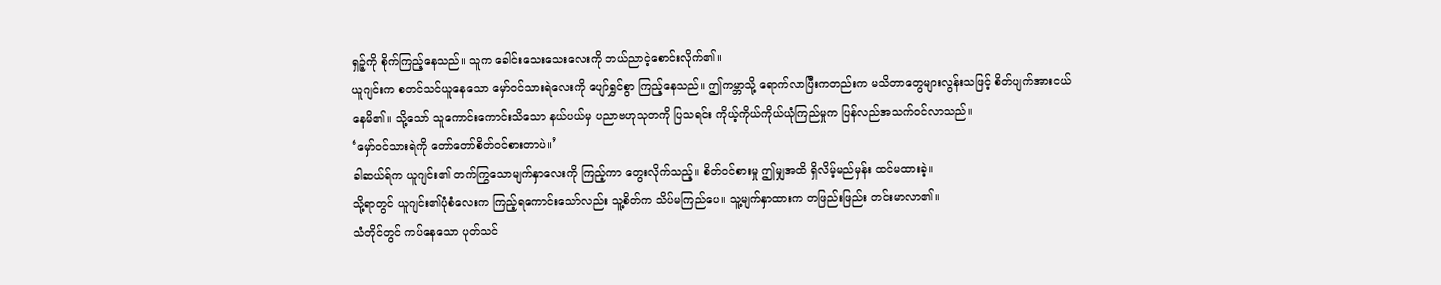ရှဉ့်ကို စိုက်ကြည့်နေသည်။ သူက ခေါင်းသေးသေးလေးကို ဘယ်ညာငဲ့စောင်းလိုက်၏။
ယူဂျင်းက စတင်သင်ယူနေသော မှော်ဝင်သားရဲလေးကို ပျော်ရွှင်စွာ ကြည့်နေသည်။ ဤကမ္ဘာသို့ ရောက်လာပြီးကတည်းက မသိတာတွေများလွန်းသဖြင့် စိတ်ပျက်အားငယ်နေမိ၏။ သို့သော် သူကောင်းကောင်းသိသော နယ်ပယ်မှ ပညာဗဟုသုတကို ပြသရင်း ကိုယ့်ကိုယ်ကိုယ်ယုံကြည်မှုက ပြန်လည်အသက်ဝင်လာသည်။
‘မှော်ဝင်သားရဲကို တော်တော်စိတ်ဝင်စားတာပဲ။’
ခါဆယ်ရ်က ယူဂျင်း၏ တက်ကြွသောမျက်နှာလေးကို ကြည့်ကာ တွေးလိုက်သည့်။ စိတ်ဝင်စားမှု ဤမျှအထိ ရှိလိမ့်မည်မှန်း ထင်မထားခဲ့။
သို့ရာတွင် ယူဂျင်း၏ပုံစံလေးက ကြည့်ရကောင်းသော်လည်း သူ့စိတ်က သိပ်မကြည်ပေ။ သူ့မျက်နှာထားက တဖြည်းဖြည်း တင်းမာလာ၏။
သံတိုင်တွင် ကပ်နေသော ပုတ်သင်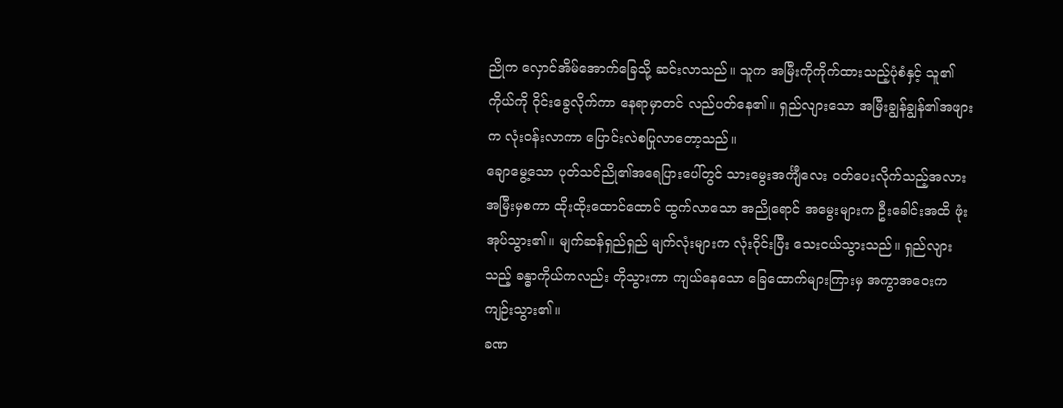ညိုက လှောင်အိမ်အောက်ခြေသို့ ဆင်းလာသည်။ သူက အမြီးကိုကိုက်ထားသည့်ပုံစံနှင့် သူ၏ကိုယ်ကို ဝိုင်းခွေလိုက်ကာ နေရာမှာတင် လည်ပတ်နေ၏။ ရှည်လျားသော အမြီးချွန်ချွန်၏အဖျားက လုံးဝန်းလာကာ ပြောင်းလဲစပြုလာတော့သည်။
ချောမွေ့သော ပုတ်သင်ညို၏အရေပြားပေါ်တွင် သားမွေးအင်္ကျီလေး ဝတ်ပေးလိုက်သည့်အလား အမြီးမှစကာ ထိုးထိုးထောင်ထောင် ထွက်လာသော အညိုရောင် အမွေးများက ဦးခေါင်းအထိ ဖုံးအုပ်သွား၏။ မျက်ဆန်ရှည်ရှည် မျက်လုံးများက လုံးဝိုင်းပြီး သေးငယ်သွားသည်။ ရှည်လျားသည့် ခန္ဓာကိုယ်ကလည်း တိုသွားကာ ကျယ်နေသော ခြေထောက်များကြားမှ အကွာအဝေးက ကျဉ်းသွား၏။
ခဏ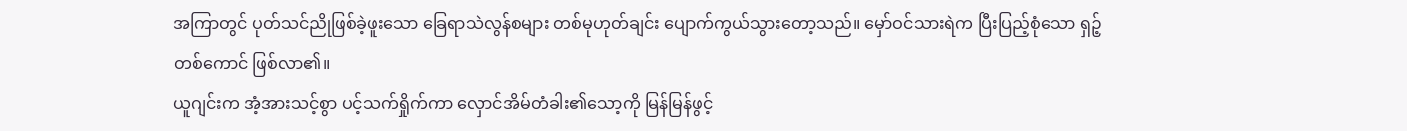အကြာတွင် ပုတ်သင်ညိုဖြစ်ခဲ့ဖူးသော ခြေရာသဲလွန်စများ တစ်မုဟုတ်ချင်း ပျောက်ကွယ်သွားတော့သည်။ မှော်ဝင်သားရဲက ပြီးပြည့်စုံသော ရှဉ့်တစ်ကောင် ဖြစ်လာ၏။
ယူဂျင်းက အံ့အားသင့်စွာ ပင့်သက်ရှိုက်ကာ လှောင်အိမ်တံခါး၏သော့ကို မြန်မြန်ဖွင့်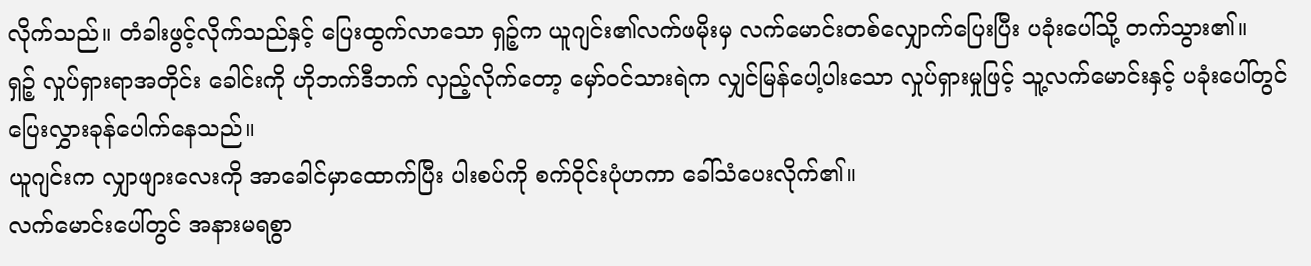လိုက်သည်။ တံခါးဖွင့်လိုက်သည်နှင့် ပြေးထွက်လာသော ရှဉ့်က ယူဂျင်း၏လက်ဖမိုးမှ လက်မောင်းတစ်လျှောက်ပြေးပြီး ပခုံးပေါ်သို့ တက်သွား၏။
ရှဉ့် လှုပ်ရှားရာအတိုင်း ခေါင်းကို ဟိုဘက်ဒီဘက် လှည့်လိုက်တော့ မှော်ဝင်သားရဲက လျှင်မြန်ပေါ့ပါးသော လှုပ်ရှားမှုဖြင့် သူ့လက်မောင်းနှင့် ပခုံးပေါ်တွင် ပြေးလွှားခုန်ပေါက်နေသည်။
ယူဂျင်းက လျှာဖျားလေးကို အာခေါင်မှာထောက်ပြီး ပါးစပ်ကို စက်ဝိုင်းပုံဟကာ ခေါ်သံပေးလိုက်၏။
လက်မောင်းပေါ်တွင် အနားမရစွာ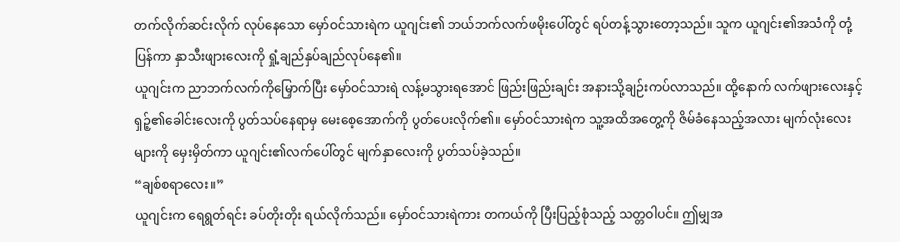တက်လိုက်ဆင်းလိုက် လုပ်နေသော မှော်ဝင်သားရဲက ယူဂျင်း၏ ဘယ်ဘက်လက်ဖမိုးပေါ်တွင် ရပ်တန့်သွားတော့သည်။ သူက ယူဂျင်း၏အသံကို တုံ့ပြန်ကာ နှာသီးဖျားလေးကို ရှုံ့ချည်နှပ်ချည်လုပ်နေ၏။
ယူဂျင်းက ညာဘက်လက်ကိုမြှောက်ပြီး မှော်ဝင်သားရဲ လန့်မသွားရအောင် ဖြည်းဖြည်းချင်း အနားသို့ချဉ်းကပ်လာသည်။ ထို့နောက် လက်ဖျားလေးနှင့် ရှဉ့်၏ခေါင်းလေးကို ပွတ်သပ်နေရာမှ မေးစေ့အောက်ကို ပွတ်ပေးလိုက်၏။ မှော်ဝင်သားရဲက သူ့အထိအတွေ့ကို ဇိမ်ခံနေသည့်အလား မျက်လုံးလေးများကို မှေးမှိတ်ကာ ယူဂျင်း၏လက်ပေါ်တွင် မျက်နှာလေးကို ပွတ်သပ်ခဲ့သည်။
“ချစ်စရာလေး။”
ယူဂျင်းက ရေရွတ်ရင်း ခပ်တိုးတိုး ရယ်လိုက်သည်။ မှော်ဝင်သားရဲကား တကယ်ကို ပြီးပြည့်စုံသည့် သတ္တဝါပင်။ ဤမျှအ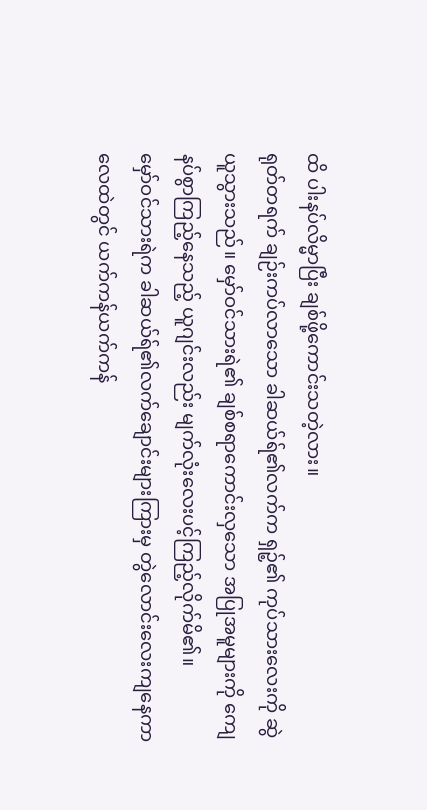ထိ ပါးနပ်လိမ္မာပြီး ချစ်ဖို့ကောင်းသတဲ့လား။
ရုတ်တရက် ချဉ်းကပ်လာသော ခါဆယ်ရ်၏လက်က ရှဉ့်၏ ကုပ်သားလေးကို ဆွဲယူသွားသည်။ မှော်ဝင်သားရဲ၏ ချစ်စရာကောင်းလှသော အပြုအမူများကို ကျေနပ်စွာကြည့်နေသည့် ယူဂျင်းလည်း မျက်လုံးလေးပင့်ကြည့်လိုက်မိ၏။
မှော်ဝင်သားရဲက ခါဆယ်ရ်၏လက်ချောင်းများကြားမှ တွဲလောင်းလေးကျနေကာ လေထဲတွင် ယက်ကန်ယက်ကန်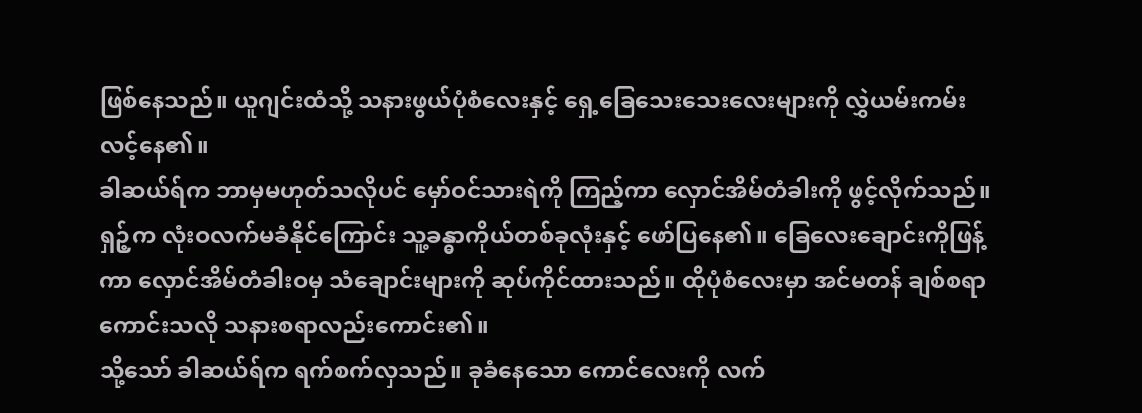ဖြစ်နေသည်။ ယူဂျင်းထံသို့ သနားဖွယ်ပုံစံလေးနှင့် ရှေ့ခြေသေးသေးလေးများကို လွှဲယမ်းကမ်းလင့်နေ၏။
ခါဆယ်ရ်က ဘာမှမဟုတ်သလိုပင် မှော်ဝင်သားရဲကို ကြည့်ကာ လှောင်အိမ်တံခါးကို ဖွင့်လိုက်သည်။ ရှဉ့်က လုံးဝလက်မခံနိုင်ကြောင်း သူ့ခန္ဓာကိုယ်တစ်ခုလုံးနှင့် ဖော်ပြနေ၏။ ခြေလေးချောင်းကိုဖြန့်ကာ လှောင်အိမ်တံခါးဝမှ သံချောင်းများကို ဆုပ်ကိုင်ထားသည်။ ထိုပုံစံလေးမှာ အင်မတန် ချစ်စရာကောင်းသလို သနားစရာလည်းကောင်း၏။
သို့သော် ခါဆယ်ရ်က ရက်စက်လှသည်။ ခုခံနေသော ကောင်လေးကို လက်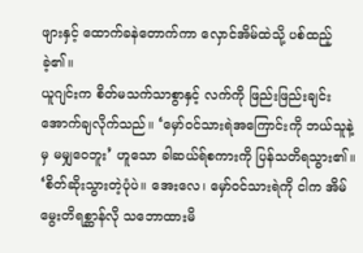ဖျားနှင့် ထောက်ခနဲတောက်ကာ လှောင်အိမ်ထဲသို့ ပစ်ထည့်ခဲ့၏။
ယူဂျင်းက စိတ်မသက်သာစွာနှင့် လက်ကို ဖြည်းဖြည်းချင်း အောက်ချလိုက်သည်။ ‘မှော်ဝင်သားရဲအကြောင်းကို ဘယ်သူနဲ့မှ မမျှဝေဘူး’ ဟူသော ခါဆယ်ရ်စကားကို ပြန်သတိရသွား၏။
‘စိတ်ဆိုးသွားတဲ့ပုံပဲ။ အေးလေ၊ မှော်ဝင်သားရဲကို ငါက အိမ်မွေးတိရစ္ဆာန်လို သဘောထားမိ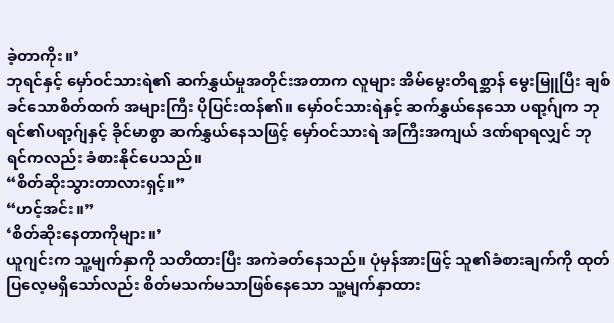ခဲ့တာကိုး။’
ဘုရင်နှင့် မှော်ဝင်သားရဲ၏ ဆက်နွှယ်မှုအတိုင်းအတာက လူများ အိမ်မွေးတိရစ္ဆာန် မွေးမြူပြီး ချစ်ခင်သောစိတ်ထက် အများကြီး ပိုပြင်းထန်၏။ မှော်ဝင်သားရဲနှင့် ဆက်နွှယ်နေသော ပရာ့ဂ်ျက ဘုရင်၏ပရာ့ဂ်ျနှင့် ခိုင်မာစွာ ဆက်နွှယ်နေသဖြင့် မှော်ဝင်သားရဲ အကြီးအကျယ် ဒဏ်ရာရလျှင် ဘုရင်ကလည်း ခံစားနိုင်ပေသည်။
“စိတ်ဆိုးသွားတာလားရှင့်။”
“ဟင့်အင်း။”
‘စိတ်ဆိုးနေတာကိုများ။’
ယူဂျင်းက သူ့မျက်နှာကို သတိထားပြီး အကဲခတ်နေသည်။ ပုံမှန်အားဖြင့် သူ၏ခံစားချက်ကို ထုတ်ပြလေ့မရှိသော်လည်း စိတ်မသက်မသာဖြစ်နေသော သူ့မျက်နှာထား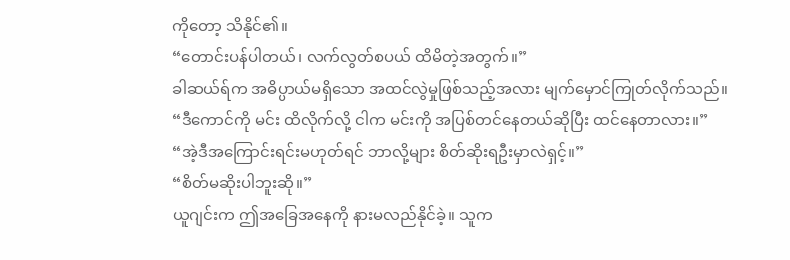ကိုတော့ သိနိုင်၏။
“တောင်းပန်ပါတယ်၊ လက်လွတ်စပယ် ထိမိတဲ့အတွက်။”
ခါဆယ်ရ်က အဓိပ္ပာယ်မရှိသော အထင်လွဲမှုဖြစ်သည့်အလား မျက်မှောင်ကြုတ်လိုက်သည်။
“ဒီကောင်ကို မင်း ထိလိုက်လို့ ငါက မင်းကို အပြစ်တင်နေတယ်ဆိုပြီး ထင်နေတာလား။”
“အဲ့ဒီအကြောင်းရင်းမဟုတ်ရင် ဘာလို့များ စိတ်ဆိုးရဦးမှာလဲရှင့်။”
“စိတ်မဆိုးပါဘူးဆို။”
ယူဂျင်းက ဤအခြေအနေကို နားမလည်နိုင်ခဲ့။ သူက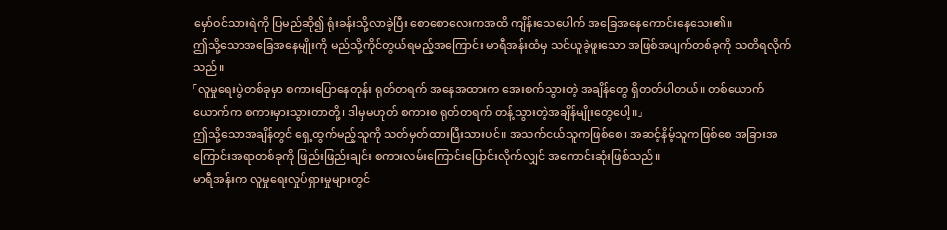မှော်ဝင်သားရဲကို ပြမည်ဆို၍ ရုံးခန်းသို့လာခဲ့ပြီး စောစောလေးကအထိ ကျိန်းသေပေါက် အခြေအနေကောင်းနေသေး၏။
ဤသို့သောအခြေအနေမျိုးကို မည်သို့ကိုင်တွယ်ရမည့်အကြောင်း မာရီအန်းထံမှ သင်ယူခဲ့ဖူးသော အဖြစ်အပျက်တစ်ခုကို သတိရလိုက်သည်။
「လူမှုရေးပွဲတစ်ခုမှာ စကားပြောနေတုန်း ရုတ်တရက် အနေအထားက အေးစက်သွားတဲ့ အချိန်တွေ ရှိတတ်ပါတယ်။ တစ်ယောက်ယောက်က စကားမှားသွားတာတို့၊ ဒါမှမဟုတ် စကားစ ရုတ်တရက် တန့်သွားတဲ့အချိန်မျိုးတွေပေါ့။」
ဤသို့သောအချိန်တွင် ရှေ့ထွက်မည့်သူကို သတ်မှတ်ထားပြီးသားပင်။ အသက်ငယ်သူကဖြစ်စေ၊ အဆင့်နိမ့်သူကဖြစ်စေ အခြားအကြောင်းအရာတစ်ခုကို ဖြည်းဖြည်းချင်း စကားလမ်းကြောင်းပြောင်းလိုက်လျှင် အကောင်းဆုံးဖြစ်သည်။
မာရီအန်းက လူမှုရေးလှုပ်ရှားမှုများတွင်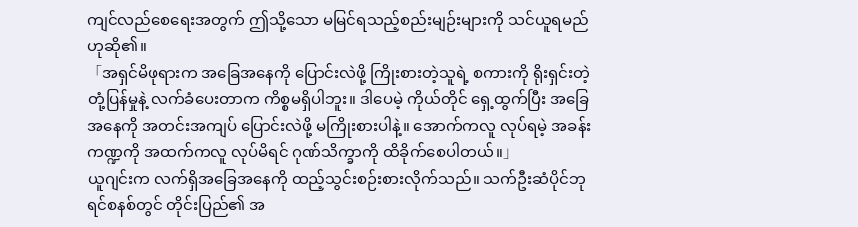ကျင်လည်စေရေးအတွက် ဤသို့သော မမြင်ရသည့်စည်းမျဉ်းများကို သင်ယူရမည်ဟုဆို၏။
「အရှင်မိဖုရားက အခြေအနေကို ပြောင်းလဲဖို့ ကြိုးစားတဲ့သူရဲ့ စကားကို ရိုးရှင်းတဲ့ တုံ့ပြန်မှုနဲ့ လက်ခံပေးတာက ကိစ္စမရှိပါဘူး။ ဒါပေမဲ့ ကိုယ်တိုင် ရှေ့ထွက်ပြီး အခြေအနေကို အတင်းအကျပ် ပြောင်းလဲဖို့ မကြိုးစားပါနဲ့။ အောက်ကလူ လုပ်ရမဲ့ အခန်းကဏ္ဍကို အထက်ကလူ လုပ်မိရင် ဂုဏ်သိက္ခာကို ထိခိုက်စေပါတယ်။」
ယူဂျင်းက လက်ရှိအခြေအနေကို ထည့်သွင်းစဉ်းစားလိုက်သည်။ သက်ဦးဆံပိုင်ဘုရင်စနစ်တွင် တိုင်းပြည်၏ အ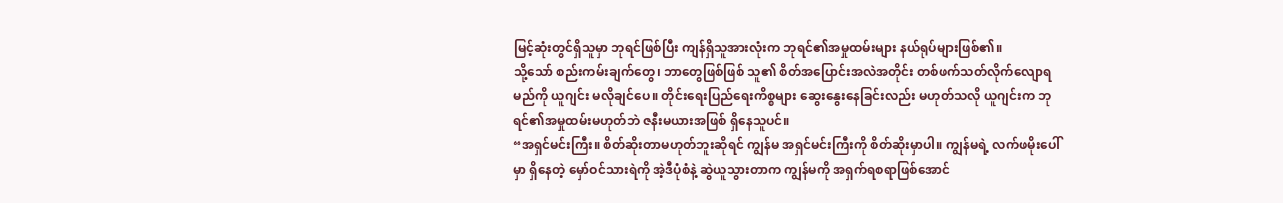မြင့်ဆုံးတွင်ရှိသူမှာ ဘုရင်ဖြစ်ပြီး ကျန်ရှိသူအားလုံးက ဘုရင်၏အမှုထမ်းများ နယ်ရုပ်များဖြစ်၏။
သို့သော် စည်းကမ်းချက်တွေ၊ ဘာတွေဖြစ်ဖြစ် သူ၏ စိတ်အပြောင်းအလဲအတိုင်း တစ်ဖက်သတ်လိုက်လျောရမည်ကို ယူဂျင်း မလိုချင်ပေ။ တိုင်းရေးပြည်ရေးကိစ္စများ ဆွေးနွေးနေခြင်းလည်း မဟုတ်သလို ယူဂျင်းက ဘုရင်၏အမှုထမ်းမဟုတ်ဘဲ ဇနီးမယားအဖြစ် ရှိနေသူပင်။
“အရှင်မင်းကြီး။ စိတ်ဆိုးတာမဟုတ်ဘူးဆိုရင် ကျွန်မ အရှင်မင်းကြီးကို စိတ်ဆိုးမှာပါ။ ကျွန်မရဲ့ လက်ဖမိုးပေါ်မှာ ရှိနေတဲ့ မှော်ဝင်သားရဲကို အဲ့ဒီပုံစံနဲ့ ဆွဲယူသွားတာက ကျွန်မကို အရှက်ရစရာဖြစ်အောင်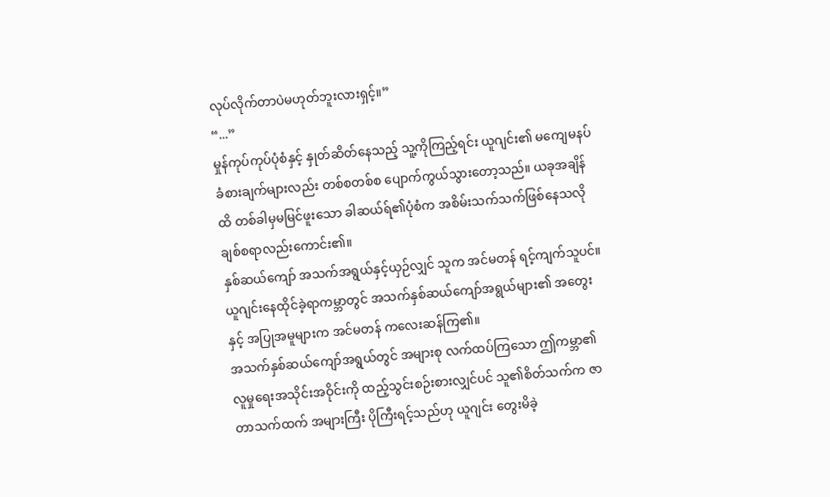လုပ်လိုက်တာပဲမဟုတ်ဘူးလားရှင့်။”
“...”
မှုန်ကုပ်ကုပ်ပုံစံနှင့် နှုတ်ဆိတ်နေသည့် သူ့ကိုကြည့်ရင်း ယူဂျင်း၏ မကျေမနပ် ခံစားချက်များလည်း တစ်စတစ်စ ပျောက်ကွယ်သွားတော့သည်။ ယခုအချိန်ထိ တစ်ခါမှမမြင်ဖူးသော ခါဆယ်ရ်၏ပုံစံက အစိမ်းသက်သက်ဖြစ်နေသလို ချစ်စရာလည်းကောင်း၏။
နှစ်ဆယ်ကျော် အသက်အရွယ်နှင့်ယှဉ်လျှင် သူက အင်မတန် ရင့်ကျက်သူပင်။ ယူဂျင်းနေထိုင်ခဲ့ရာကမ္ဘာတွင် အသက်နှစ်ဆယ်ကျော်အရွယ်များ၏ အတွေးနှင့် အပြုအမူများက အင်မတန် ကလေးဆန်ကြ၏။
အသက်နှစ်ဆယ်ကျော်အရွယ်တွင် အများစု လက်ထပ်ကြသော ဤကမ္ဘာ၏ လူမှုရေးအသိုင်းအဝိုင်းကို ထည့်သွင်းစဉ်းစားလျှင်ပင် သူ၏စိတ်သက်က ဇာတာသက်ထက် အများကြီး ပိုကြီးရင့်သည်ဟု ယူဂျင်း တွေးမိခဲ့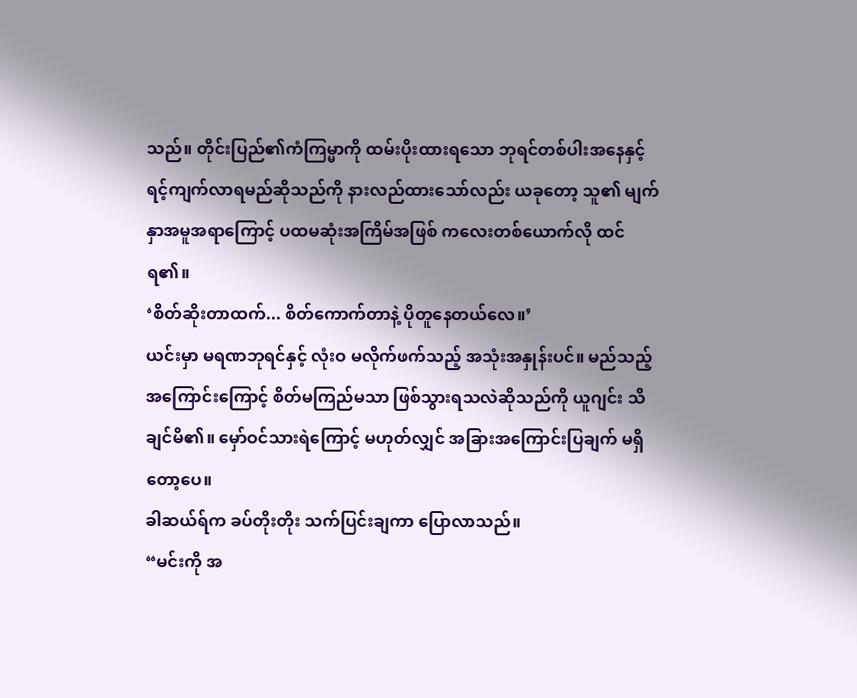သည်။ တိုင်းပြည်၏ကံကြမ္မာကို ထမ်းပိုးထားရသော ဘုရင်တစ်ပါးအနေနှင့် ရင့်ကျက်လာရမည်ဆိုသည်ကို နားလည်ထားသော်လည်း ယခုတော့ သူ၏ မျက်နှာအမူအရာကြောင့် ပထမဆုံးအကြိမ်အဖြစ် ကလေးတစ်ယောက်လို ထင်ရ၏။
‘စိတ်ဆိုးတာထက်... စိတ်ကောက်တာနဲ့ ပိုတူနေတယ်လေ။’
ယင်းမှာ မရဏဘုရင်နှင့် လုံးဝ မလိုက်ဖက်သည့် အသုံးအနှုန်းပင်။ မည်သည့်အကြောင်းကြောင့် စိတ်မကြည်မသာ ဖြစ်သွားရသလဲဆိုသည်ကို ယူဂျင်း သိချင်မိ၏။ မှော်ဝင်သားရဲကြောင့် မဟုတ်လျှင် အခြားအကြောင်းပြချက် မရှိတော့ပေ။
ခါဆယ်ရ်က ခပ်တိုးတိုး သက်ပြင်းချကာ ပြောလာသည်။
“မင်းကို အ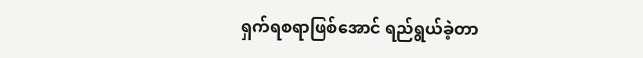ရှက်ရစရာဖြစ်အောင် ရည်ရွယ်ခဲ့တာ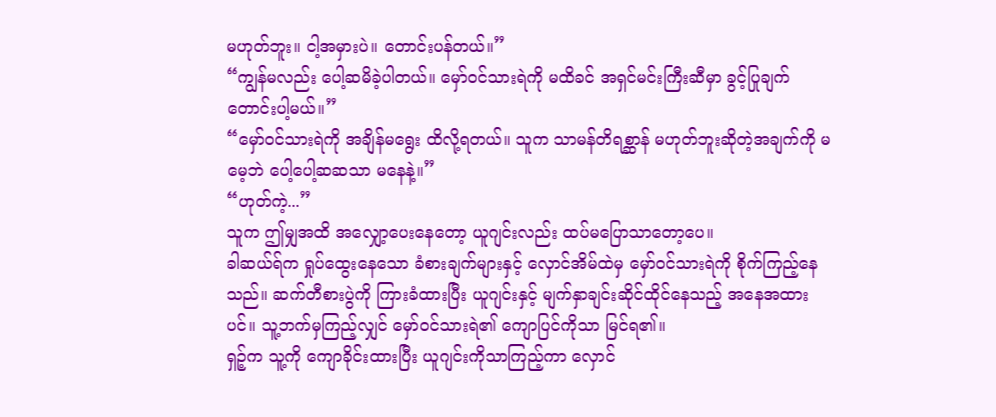မဟုတ်ဘူး။ ငါ့အမှားပဲ။ တောင်းပန်တယ်။”
“ကျွန်မလည်း ပေါ့ဆမိခဲ့ပါတယ်။ မှော်ဝင်သားရဲကို မထိခင် အရှင်မင်းကြီးဆီမှာ ခွင့်ပြုချက်တောင်းပါ့မယ်။”
“မှော်ဝင်သားရဲကို အချိန်မရွေး ထိလို့ရတယ်။ သူက သာမန်တိရစ္ဆာန် မဟုတ်ဘူးဆိုတဲ့အချက်ကို မမေ့ဘဲ ပေါ့ပေါ့ဆဆသာ မနေနဲ့။”
“ဟုတ်ကဲ့...”
သူက ဤမျှအထိ အလျှော့ပေးနေတော့ ယူဂျင်းလည်း ထပ်မပြောသာတော့ပေ။
ခါဆယ်ရ်က ရှုပ်ထွေးနေသော ခံစားချက်များနှင့် လှောင်အိမ်ထဲမှ မှော်ဝင်သားရဲကို စိုက်ကြည့်နေသည်။ ဆက်တီစားပွဲကို ကြားခံထားပြီး ယူဂျင်းနှင့် မျက်နှာချင်းဆိုင်ထိုင်နေသည့် အနေအထားပင်။ သူ့ဘက်မှကြည့်လျှင် မှော်ဝင်သားရဲ၏ ကျောပြင်ကိုသာ မြင်ရ၏။
ရှဉ့်က သူ့ကို ကျောခိုင်းထားပြီး ယူဂျင်းကိုသာကြည့်ကာ လှောင်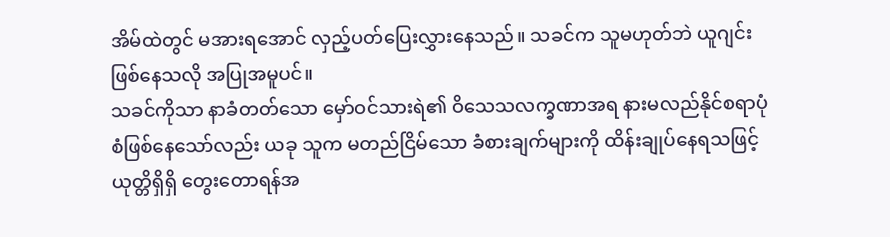အိမ်ထဲတွင် မအားရအောင် လှည့်ပတ်ပြေးလွှားနေသည်။ သခင်က သူမဟုတ်ဘဲ ယူဂျင်းဖြစ်နေသလို အပြုအမူပင်။
သခင်ကိုသာ နာခံတတ်သော မှော်ဝင်သားရဲ၏ ဝိသေသလက္ခဏာအရ နားမလည်နိုင်စရာပုံစံဖြစ်နေသော်လည်း ယခု သူက မတည်ငြိမ်သော ခံစားချက်များကို ထိန်းချုပ်နေရသဖြင့် ယုတ္တိရှိရှိ တွေးတောရန်အ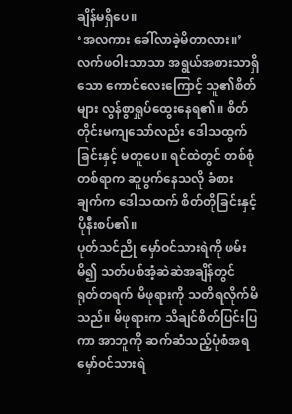ချိန်မရှိပေ။
‘အလကား ခေါ်လာခဲ့မိတာလား။’
လက်ဖဝါးသာသာ အရွယ်အစားသာရှိသော ကောင်လေးကြောင့် သူ၏စိတ်များ လွန်စွာရှုပ်ထွေးနေရ၏။ စိတ်တိုင်းမကျသော်လည်း ဒေါသထွက်ခြင်းနှင့် မတူပေ။ ရင်ထဲတွင် တစ်စုံတစ်ရာက ဆူပွက်နေသလို ခံစားချက်က ဒေါသထက် စိတ်တိုခြင်းနှင့် ပိုနီးစပ်၏။
ပုတ်သင်ညို မှော်ဝင်သားရဲကို ဖမ်းမိ၍ သတ်ပစ်အံ့ဆဲဆဲအချိန်တွင် ရုတ်တရက် မိဖုရားကို သတိရလိုက်မိသည်။ မိဖုရားက သိချင်စိတ်ပြင်းပြကာ အာဘူကို ဆက်ဆံသည့်ပုံစံအရ မှော်ဝင်သားရဲ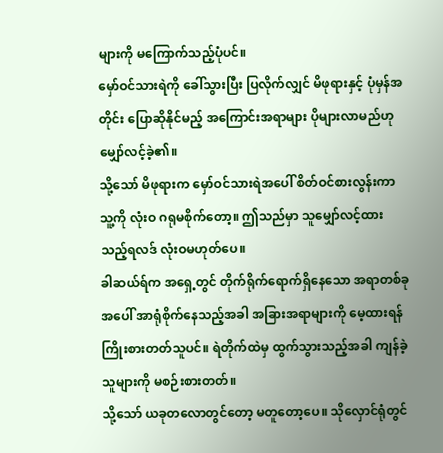များကို မကြောက်သည့်ပုံပင်။
မှော်ဝင်သားရဲကို ခေါ်သွားပြီး ပြလိုက်လျှင် မိဖုရားနှင့် ပုံမှန်အတိုင်း ပြောဆိုနိုင်မည့် အကြောင်းအရာများ ပိုများလာမည်ဟု မျှော်လင့်ခဲ့၏။
သို့သော် မိဖုရားက မှော်ဝင်သားရဲအပေါ် စိတ်ဝင်စားလွန်းကာ သူ့ကို လုံးဝ ဂရုမစိုက်တော့။ ဤသည်မှာ သူမျှော်လင့်ထားသည့်ရလဒ် လုံးဝမဟုတ်ပေ။
ခါဆယ်ရ်က အရှေ့တွင် တိုက်ရိုက်ရောက်ရှိနေသော အရာတစ်ခုအပေါ် အာရုံစိုက်နေသည့်အခါ အခြားအရာများကို မေ့ထားရန်ကြိုးစားတတ်သူပင်။ ရဲတိုက်ထဲမှ ထွက်သွားသည့်အခါ ကျန်ခဲ့သူများကို မစဉ်းစားတတ်။
သို့သော် ယခုတလောတွင်တော့ မတူတော့ပေ။ သိုလှောင်ရုံတွင်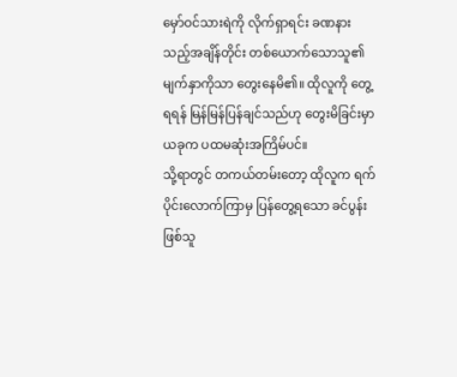မှော်ဝင်သားရဲကို လိုက်ရှာရင်း ခဏနားသည့်အချိန်တိုင်း တစ်ယောက်သောသူ၏ မျက်နှာကိုသာ တွေးနေမိ၏။ ထိုလူကို တွေ့ရရန် မြန်မြန်ပြန်ချင်သည်ဟု တွေးမိခြင်းမှာ ယခုက ပထမဆုံးအကြိမ်ပင်။
သို့ရာတွင် တကယ်တမ်းတော့ ထိုလူက ရက်ပိုင်းလောက်ကြာမှ ပြန်တွေ့ရသော ခင်ပွန်းဖြစ်သူ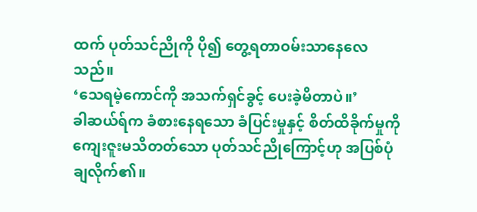ထက် ပုတ်သင်ညိုကို ပို၍ တွေ့ရတာဝမ်းသာနေလေသည်။
‘သေရမဲ့ကောင်ကို အသက်ရှင်ခွင့် ပေးခဲ့မိတာပဲ။’
ခါဆယ်ရ်က ခံစားနေရသော ခံပြင်းမှုနှင့် စိတ်ထိခိုက်မှုကို ကျေးဇူးမသိတတ်သော ပုတ်သင်ညိုကြောင့်ဟု အပြစ်ပုံချလိုက်၏။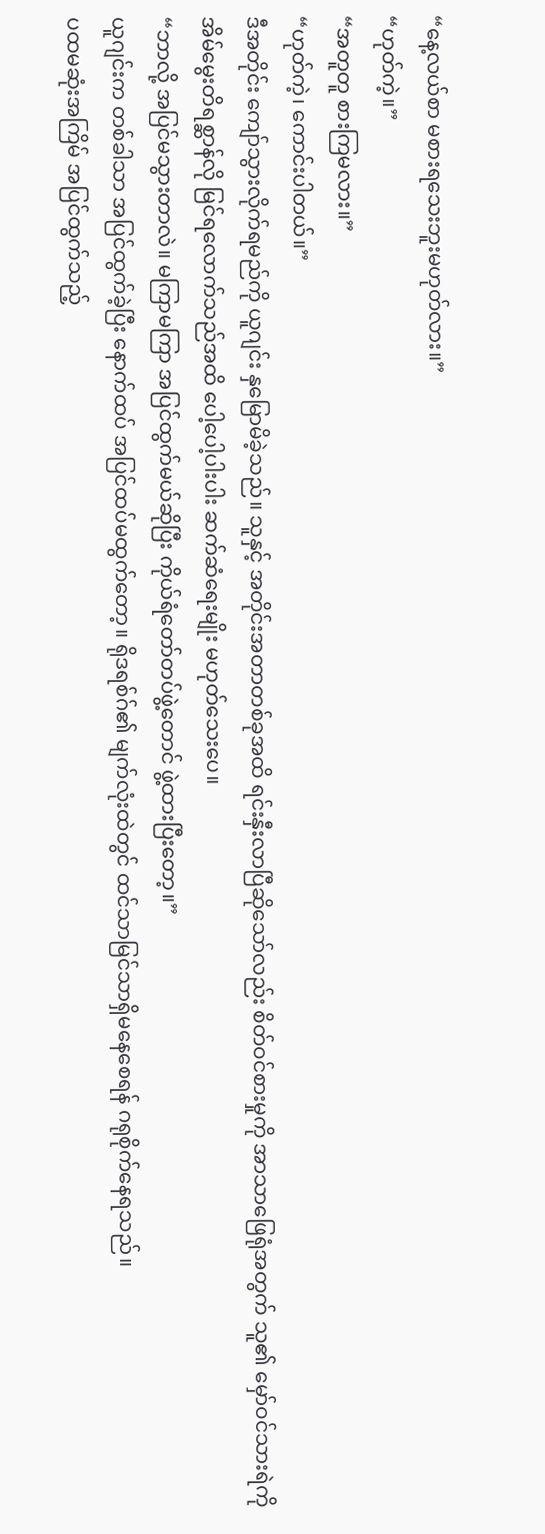“နေ့လယ်စာ မစားရသေးဘူးမဟုတ်လား။”
“ဟုတ်ကဲ့။”
“အတူတူ စားကြမလား။”
“ဟုတ်ကဲ့၊ ကောင်းပါတယ်။”
ဒီအတိုင်း ကျော်သွားလိုက်ရမည်ကို ယူဂျင်း နှမြောမိခဲ့သည်။ သူနှင့် အတိုင်းအတာတစ်ခုအထိ ရင်းနှီးလာပြီဆိုသော်လည်း စိတ်ဝင်စားမှုကို အာသာဖြေရုံအတွက် သူ၏ မှော်ဝင်သားရဲကို အိမ်မွေးတိရစ္ဆာန်လို မြင်ရလောက်သည်အထိ ပေါ့ပေါ့ပါးပါး ဆက်ဆံရေးမျိုး မဟုတ်သေးပေ။
“ဘာလို့ အပြင်မသွားတာလဲ။ မကြာမကြာ အပြင်ထွက်မယ်ဆိုပြီး ကိုယ်ရံတော်တပ်ဖွဲ့တောင် ဖွဲ့ထားပြီးတော့။”
ယူဂျင်းက တစ်ခါသာ အပြင်ထွက်ခဲ့ပြီး နောက်ထပ် အပြင်ထပ်မထွက်တော့။ ရိုဒရစ်ဂ်၏ မျက်လုံးထဲတွင် ထင်သာမြင်သာရှိမနေစေရန် ဂရုစိုက်နေရသည်။
ပထမဆုံးအကြိမ် အပြင်ထွက်သည့်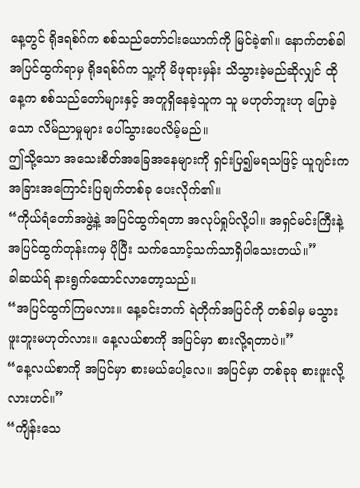နေ့တွင် ရိုဒရစ်ဂ်က စစ်သည်တော်ငါးယောက်ကို မြင်ခဲ့၏။ နောက်တစ်ခါ အပြင်ထွက်ရာမှ ရိုဒရစ်ဂ်က သူ့ကို မိဖုရားမှန်း သိသွားခဲ့မည်ဆိုလျှင် ထိုနေ့က စစ်သည်တော်များနှင့် အတူရှိနေခဲ့သူက သူ မဟုတ်ဘူးဟု ပြောခဲ့သော လိမ်ညာမှုများ ပေါ်သွားပေလိမ့်မည်။
ဤသို့သော အသေးစိတ်အခြေအနေများကို ရှင်းပြ၍မရသဖြင့် ယူဂျင်းက အခြားအကြောင်းပြချက်တစ်ခု ပေးလိုက်၏။
“ကိုယ်ရံတော်အဖွဲ့နဲ့ အပြင်ထွက်ရတာ အလုပ်ရှုပ်လို့ပါ။ အရှင်မင်းကြီးနဲ့ အပြင်ထွက်တုန်းကမှ ပိုပြီး သက်သောင့်သက်သာရှိပါသေးတယ်။”
ခါဆယ်ရ် နားရွက်ထောင်လာတော့သည်။
“အပြင်ထွက်ကြမလား။ နေ့ခင်းဘက် ရဲတိုက်အပြင်ကို တစ်ခါမှ မသွားဖူးဘူးမဟုတ်လား။ နေ့လယ်စာကို အပြင်မှာ စားလို့ရတာပဲ။”
“နေ့လယ်စာကို အပြင်မှာ စားမယ်ပေါ့လေ။ အပြင်မှာ တစ်ခုခု စားဖူးလို့လားဟင်။”
“ကျိန်းသေ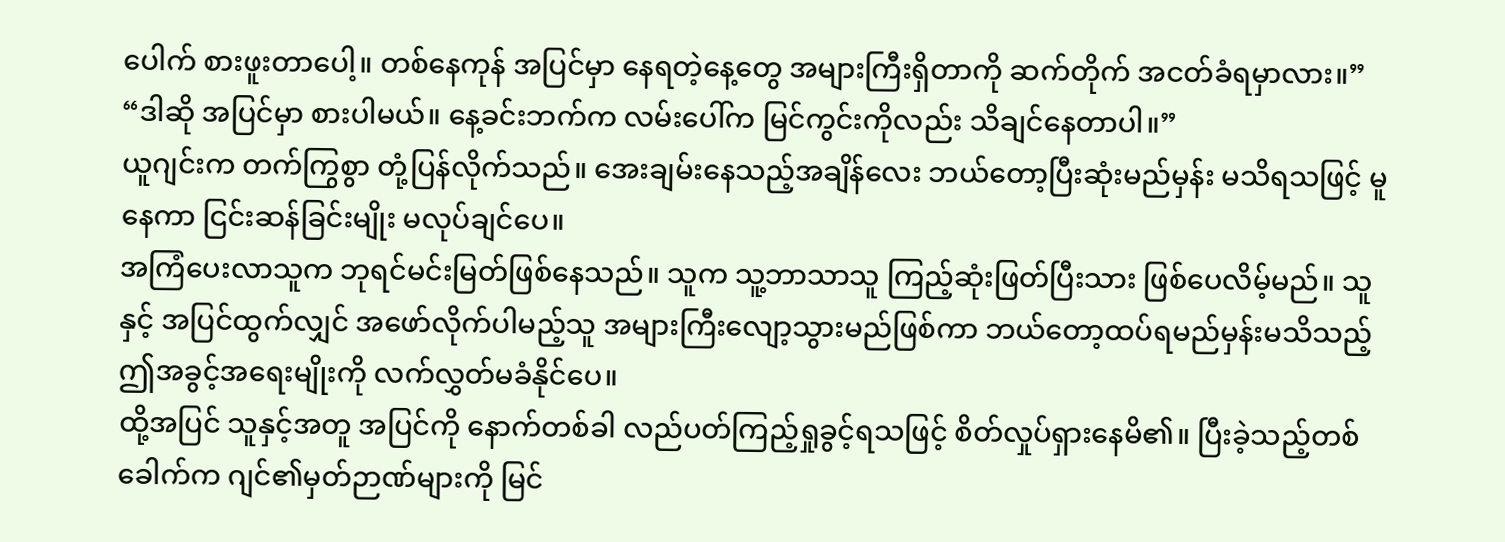ပေါက် စားဖူးတာပေါ့။ တစ်နေကုန် အပြင်မှာ နေရတဲ့နေ့တွေ အများကြီးရှိတာကို ဆက်တိုက် အငတ်ခံရမှာလား။”
“ဒါဆို အပြင်မှာ စားပါမယ်။ နေ့ခင်းဘက်က လမ်းပေါ်က မြင်ကွင်းကိုလည်း သိချင်နေတာပါ။”
ယူဂျင်းက တက်ကြွစွာ တုံ့ပြန်လိုက်သည်။ အေးချမ်းနေသည့်အချိန်လေး ဘယ်တော့ပြီးဆုံးမည်မှန်း မသိရသဖြင့် မူနေကာ ငြင်းဆန်ခြင်းမျိုး မလုပ်ချင်ပေ။
အကြံပေးလာသူက ဘုရင်မင်းမြတ်ဖြစ်နေသည်။ သူက သူ့ဘာသာသူ ကြည့်ဆုံးဖြတ်ပြီးသား ဖြစ်ပေလိမ့်မည်။ သူနှင့် အပြင်ထွက်လျှင် အဖော်လိုက်ပါမည့်သူ အများကြီးလျော့သွားမည်ဖြစ်ကာ ဘယ်တော့ထပ်ရမည်မှန်းမသိသည့် ဤအခွင့်အရေးမျိုးကို လက်လွှတ်မခံနိုင်ပေ။
ထို့အပြင် သူနှင့်အတူ အပြင်ကို နောက်တစ်ခါ လည်ပတ်ကြည့်ရှုခွင့်ရသဖြင့် စိတ်လှုပ်ရှားနေမိ၏။ ပြီးခဲ့သည့်တစ်ခေါက်က ဂျင်၏မှတ်ဉာဏ်များကို မြင်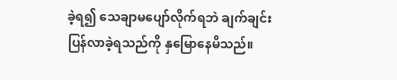ခဲ့ရ၍ သေချာမပျော်လိုက်ရဘဲ ချက်ချင်းပြန်လာခဲ့ရသည်ကို နှမြောနေမိသည်။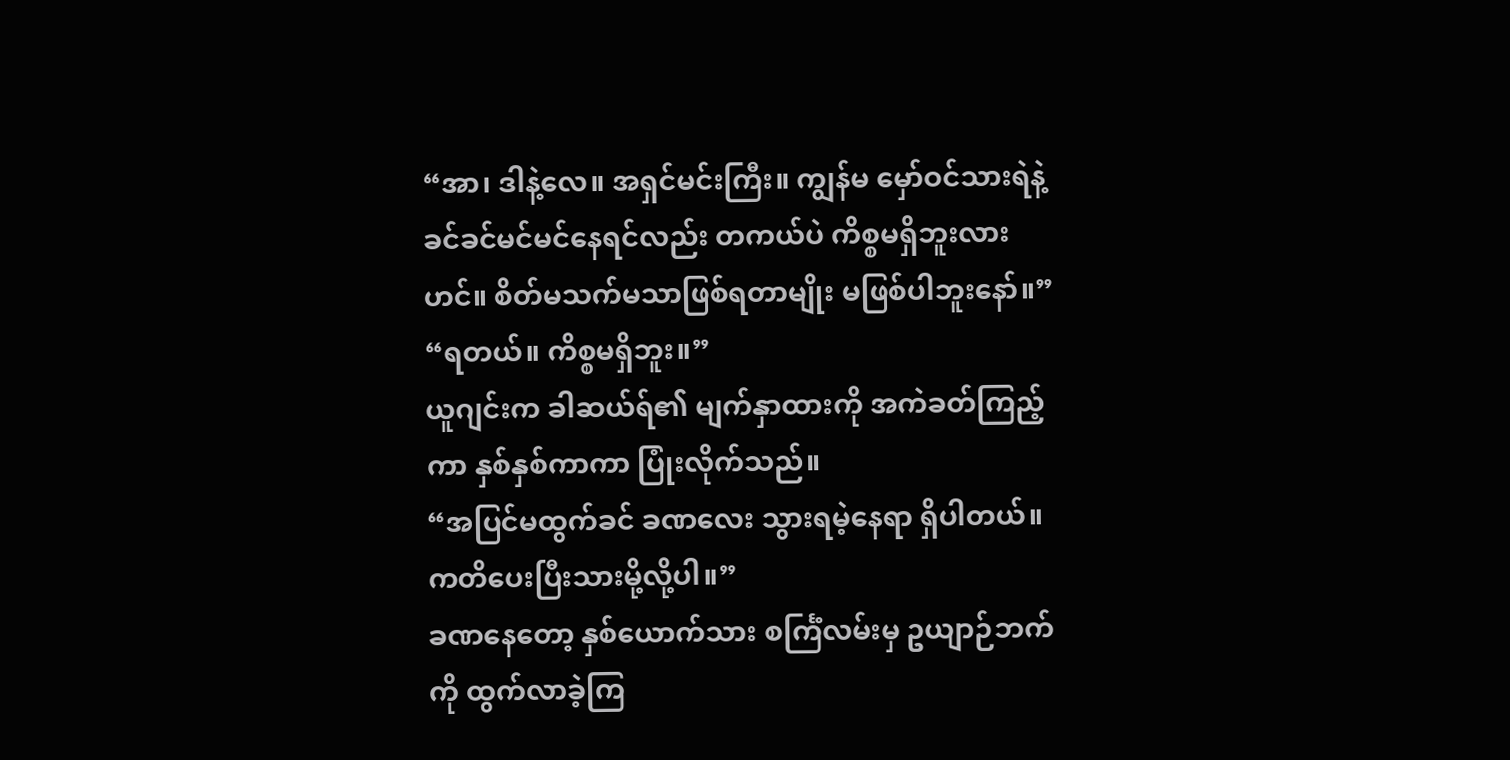“အာ၊ ဒါနဲ့လေ။ အရှင်မင်းကြီး။ ကျွန်မ မှော်ဝင်သားရဲနဲ့ ခင်ခင်မင်မင်နေရင်လည်း တကယ်ပဲ ကိစ္စမရှိဘူးလားဟင်။ စိတ်မသက်မသာဖြစ်ရတာမျိုး မဖြစ်ပါဘူးနော်။”
“ရတယ်။ ကိစ္စမရှိဘူး။”
ယူဂျင်းက ခါဆယ်ရ်၏ မျက်နှာထားကို အကဲခတ်ကြည့်ကာ နှစ်နှစ်ကာကာ ပြုံးလိုက်သည်။
“အပြင်မထွက်ခင် ခဏလေး သွားရမဲ့နေရာ ရှိပါတယ်။ ကတိပေးပြီးသားမို့လို့ပါ။”
ခဏနေတော့ နှစ်ယောက်သား စင်္ကြံလမ်းမှ ဥယျာဉ်ဘက်ကို ထွက်လာခဲ့ကြ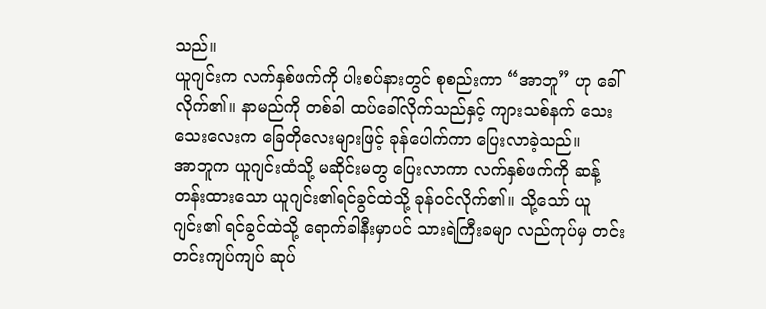သည်။
ယူဂျင်းက လက်နှစ်ဖက်ကို ပါးစပ်နားတွင် စုစည်းကာ “အာဘူ” ဟု ခေါ်လိုက်၏။ နာမည်ကို တစ်ခါ ထပ်ခေါ်လိုက်သည်နှင့် ကျားသစ်နက် သေးသေးလေးက ခြေတိုလေးများဖြင့် ခုန်ပေါက်ကာ ပြေးလာခဲ့သည်။
အာဘူက ယူဂျင်းထံသို့ မဆိုင်းမတွ ပြေးလာကာ လက်နှစ်ဖက်ကို ဆန့်တန်းထားသော ယူဂျင်း၏ရင်ခွင်ထဲသို့ ခုန်ဝင်လိုက်၏။ သို့သော် ယူဂျင်း၏ ရင်ခွင်ထဲသို့ ရောက်ခါနီးမှာပင် သားရဲကြီးခမျာ လည်ကုပ်မှ တင်းတင်းကျပ်ကျပ် ဆုပ်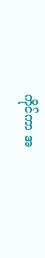ကိုင်ကာ အ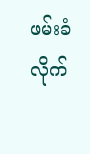ဖမ်းခံလိုက်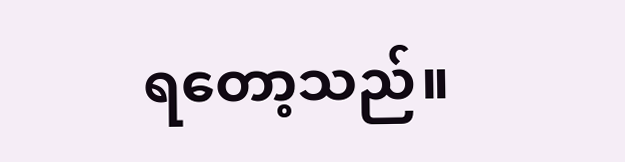ရတော့သည်။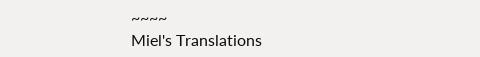~~~~
Miel's Translations